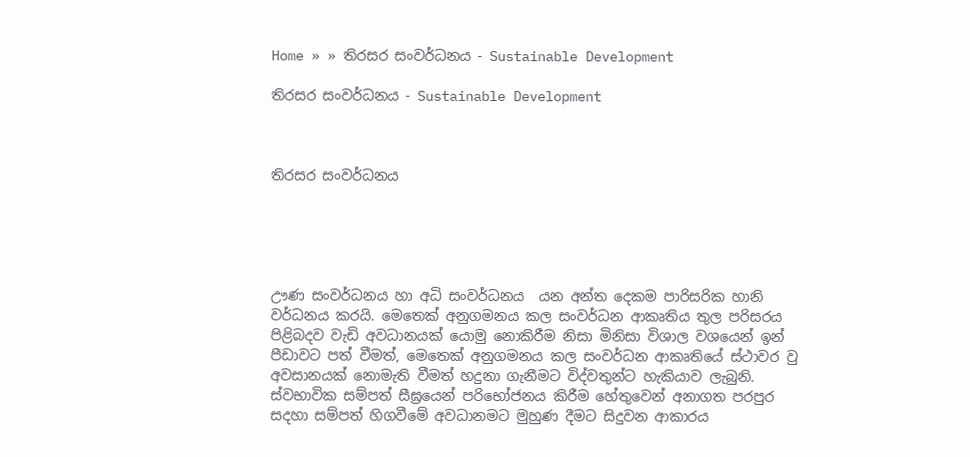Home » » තිරසර සංවර්ධනය - Sustainable Development

තිරසර සංවර්ධනය - Sustainable Development



තිරසර සංවර්ධනය





ඌණ සංවර්ධනය හා අධි සංවර්ධනය  යන අන්ත දෙකම පාරිසරික හානි වර්ධනය කරයි. මෙතෙක් අනුගමනය කල සංවර්ධන ආකෘතිය තුල පරිසරය පිළිබදව වැඩි අවධානයක් යොමු නොකිරීම නිසා මිනිසා විශාල වශයෙන් ඉන් පීඩාවට පත් වීමත්, මෙතෙක් අනුගමනය කල සංවර්ධන ආකෘතියේ ස්ථාවර වු අවසානයක් නොමැති වීමත් හදුනා ගැනීමට විද්වතුන්ට හැකියාව ලැබුනි. ස්වභාවික සම්පත් සීඝ්‍රයෙන් පරිභෝජනය කිරීම හේතුවෙන් අනාගත පරපුර සදහා සම්පත් හිගවීමේ අවධානමට මුහුණ දීමට සිදුවන ආකාරය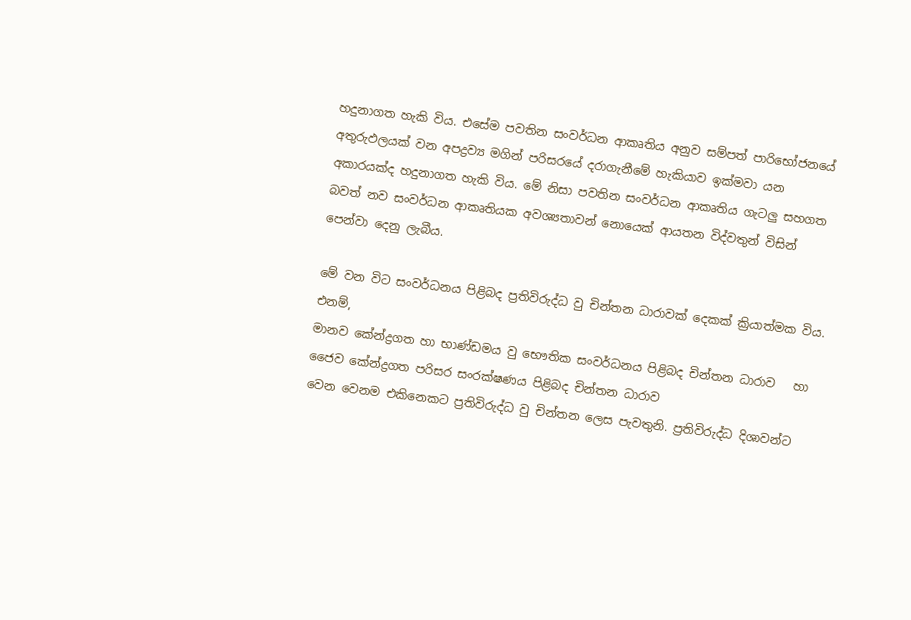හදුනාගත හැකි විය. එසේම පවතින සංවර්ධන ආකෘතිය අනුව සම්පත් පාරිභෝජනයේ අතුරුඵලයක් වන අපද්‍රව්‍ය මගින් පරිසරයේ දරාගැනීමේ හැකියාව ඉක්මවා යන අකාරයක්ද හදුනාගත හැකි විය. මේ නිසා පවතින සංවර්ධන ආකෘතිය ගැටලු සහගත බවත් නව සංවර්ධන ආකෘතියක අවශ්‍යතාවන් නොයෙක් ආයතන විද්වතුන් විසින් පෙන්වා දෙනු ලැබීය.

මේ වන විට සංවර්ධනය පිළිබද ප්‍රතිවිරුද්ධ වු චින්තන ධාරාවක් දෙකක් ක්‍රියාත්මක විය. එනම්,
මානව කේන්ද්‍රගත හා භාණ්ඩමය වු භෞතික සංවර්ධනය පිළිබද චින්තන ධාරාව   හා
ජෛව කේන්ද්‍රගත පරිසර සංරක්ෂණය පිළිබද චින්තන ධාරාව
වෙන වෙනම එකිනෙකට ප්‍රතිවිරුද්ධ වු චින්තන ලෙස පැවතුනි. ප්‍රතිවිරුද්ධ දිශාවන්ට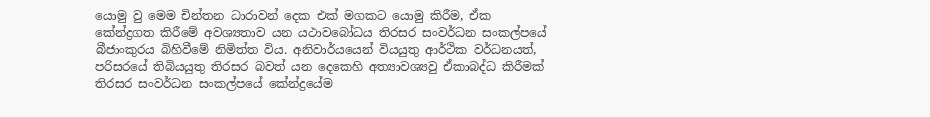යොමු වු මෙම චින්තන ධාරාවන් දෙක එක් මගකට යොමු කිරීම, ඒක කේන්ද්‍රගත කිරීමේ අවශ්‍යතාව යන යථාවබෝධය තිරසර සංවර්ධන සංකල්පයේ බීජාංකුරය බිහිවීමේ නිමිත්ත විය. අනිවාර්යයෙන් වියයුතු ආර්ථික වර්ධනයත්, පරිසරයේ තිබියයුතු තිරසර බවත් යන දෙකෙහි අත්‍යාවශ්‍යවු ඒකාබද්ධ කිරීමක් තිරසර සංවර්ධන සංකල්පයේ කේන්ද්‍රයේම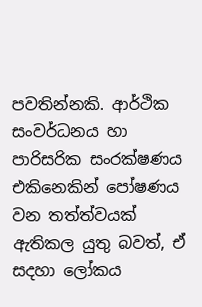පවතින්නකි. ආර්ථික සංවර්ධනය හා පාරිසරික සංරක්ෂණය එකිනෙකින් පෝෂණය වන තත්ත්වයක් ඇතිකල යුතු බවත්, ඒ සදහා ලෝකය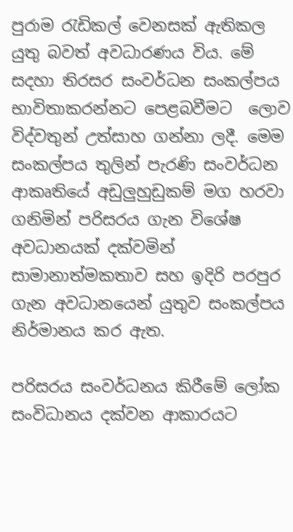පුරාම රැඩිකල් වෙනසක් ඇතිකල යුතු බවත් අවධාරණය විය. මේ සදහා තිරසර සංවර්ධන සංකල්පය භාවිතාකරන්නට පෙළබවීමට ‍ ලොව විද්වතුන් උත්සාහ ගන්නා ලදී. මෙම සංකල්පය තුලින් පැරණි සංවර්ධන ආකෘතියේ අඩුලුහුඩුකම් මග හරවා ගනිමින් පරිසරය ගැන විශේෂ අවධානයක් දක්වමින් සාමානාත්මකතාව සහ ඉදිරි පරපුර ගැන අවධානයෙන් යුතුව සංකල්පය නිර්මානය කර ඇත.

පරිසරය සංවර්ධනය කිරීමේ ලෝක සංවිධානය දක්වන ආකාරයට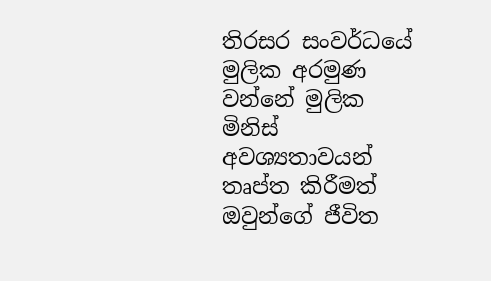තිරසර සංවර්ධයේ මුලික අරමුණ වන්නේ මුලික මිනිස් අවශ්‍යතාවයන් තෘප්ත කිරීමත් ඔවුන්ගේ ජීවිත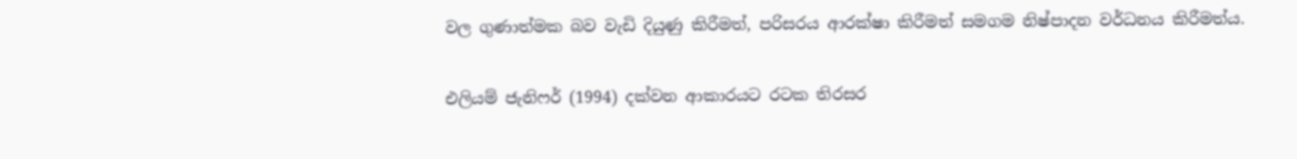වල ගුණාත්මක බව වැඩි දියුණු කිරීමත්, පරිසරය ආරක්ෂා කිරීමත් සමගම නිෂ්පාදන වර්ධනය කිරීමත්ය.

එලියම් ජැනිෆර් (1994) දක්වන ආකාරයට රටක තිරසර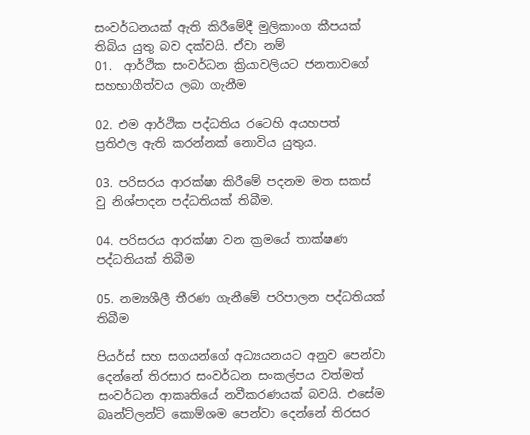සංවර්ධනයක් ඇති කිරීමේදී මුලිකාංග කීපයක් තිබිය යුතු බව දක්වයි. ඒවා නම්
01.  ආර්ථික සංවර්ධන ක්‍රියාවලියට ජනතාවගේ සහභාගීත්වය ලබා ගැනීම

02. එම ආර්ථික පද්ධතිය රටෙහි අයහපත් ප්‍රතිඵල ඇති කරන්නක් නොවිය යුතුය.

03. පරිසරය ආරක්ෂා කිරීමේ පදනම මත සකස් වු නිශ්පාදන පද්ධතියක් තිබීම.

04. පරිසරය ආරක්ෂා වන ක්‍රමයේ තාක්ෂණ පද්ධතියක් තිබීම

05. නම්‍යශීලී තීරණ ගැනීමේ පරිපාලන පද්ධතියක් තිබීම

පියර්ස් සහ සගයන්ගේ අධ්‍යයනයට අනුව පෙන්වා දෙන්නේ තිරසාර සංවර්ධන සංකල්පය වත්මත් සංවර්ධන ආකෘතියේ නවීකරණයක් බවයි. එසේම බෘන්ට්ලන්ට් කොම්ශම පෙන්වා දෙන්නේ තිරසර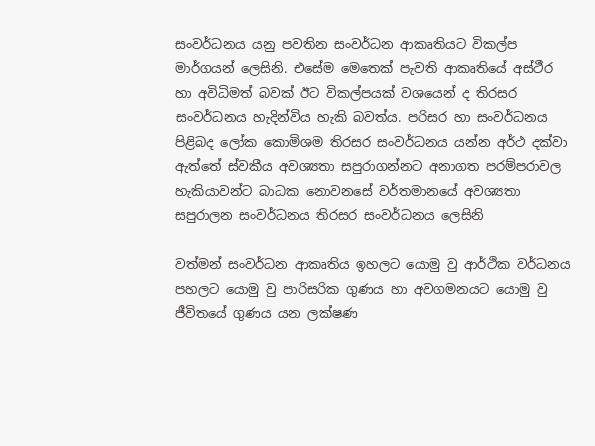සංවර්ධනය යනු පවතින සංවර්ධන ආකෘතියට විකල්ප මාර්ගයන් ලෙසිනි. එසේම මෙතෙක් පැවති ආකෘතියේ අස්ථීර හා අවිධිමත් බවක් ඊට විකල්පයක් වශයෙන් ද තිරසර සංවර්ධනය හැදින්විය හැකි බවත්ය. පරිසර හා සංවර්ධනය පිළිබද ලෝක කොමිශම තිරසර සංවර්ධනය යන්න අර්ථ දක්වා ඇත්තේ ස්වකීය අවශ්‍යතා සපුරාගන්නට අනාගත පරම්පරාවල හැකියාවන්ට බාධක නොවනසේ වර්තමානයේ අවශ්‍යතා සපුරාලන සංවර්ධනය තිරසර සංවර්ධනය ලෙසිනි

වත්මන් සංවර්ධන ආකෘතිය ඉහලට යොමු වු ආර්ථික වර්ධනය පහලට යොමු වු පාරිසරික ගුණය හා අවගමනයට යොමු වු ජීවිතයේ ගුණය යන ලක්ෂණ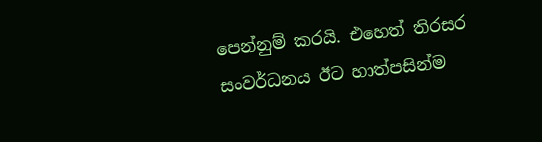පෙන්නුම් කරයි. එහෙත් තිරසර සංවර්ධනය ඊට හාත්පසින්ම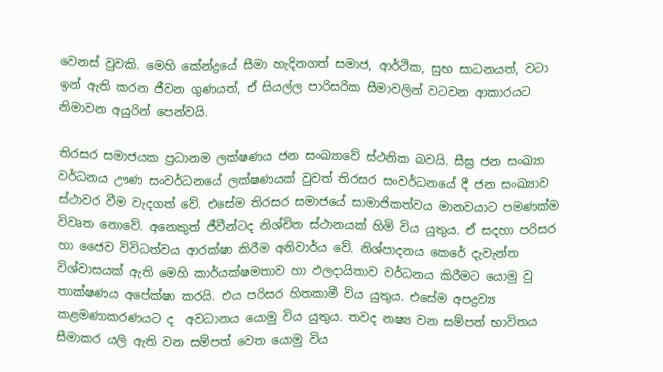වෙනස් වුවකි. මෙහි කේන්ද්‍රයේ සීමා හැදිනගත් සමාජ, ආර්ථික, සුභ සාධනයත්, වටා ඉන් ඇති කරන ජීවන ගුණයත්, ඒ සියල්ල පාරිසරික සීමාවලින් වටවන ආකාරයට නිමාවන අයුරින් පෙන්වයි.

තිරසර සමාජයක ප්‍රධානම ලක්ෂණය ජන සංඛ්‍යාවේ ස්ථනික බවයි. සීඝ්‍ර ජන සංඛ්‍යා වර්ධනය ඌණ සංවර්ධනයේ ලක්ෂණයක් වුවත් තිරසර සංවර්ධනයේ දී ජන සංඛ්‍යාව ස්ථාවර වීම වැදගත් වේ. එසේම තිරසර සමාජයේ සාමාජිකත්වය මානවයාට පමණක්ම විවෘත නොවේ. අනෙකුත් ජීවීන්ටද නිශ්චිත ස්ථානයක් හිමි විය යුතුය. ඒ සදහා පරිසර හා ජෛව විවිධත්වය ආරක්ෂා කිරීම අනිවාර්ය වේ. නිශ්පාදනය කෙරේ දැවැන්ත විශ්වාසයක් ඇති මෙහි කාර්යක්ෂමතාව හා ඵලදායිතාව වර්ධනය කිරීමට යොමු වු තාක්ෂණය අපේක්ෂා කරයි. එය පරිසර හිතකාමී විය යුතුය. එසේම අපද්‍රව්‍ය කළමණාකරණයට ද  අවධානය යොමු විය යුතුය. තවද නෂ්‍ය වන සම්පත් භාවිතය සීමාකර යලි ඇති වන සම්පත් වෙත යොමු විය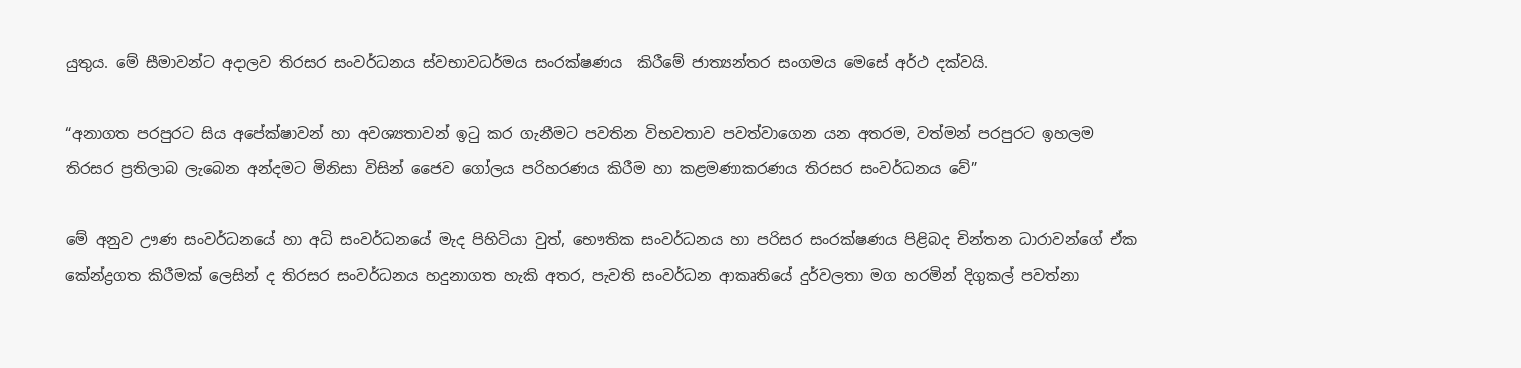යුතුය. මේ සීමාවන්ට අදාලව තිරසර සංවර්ධනය ස්වභාවධර්මය සංරක්ෂණය  කිරීමේ ජාත්‍යන්තර සංගමය මෙසේ අර්ථ දක්වයි.

“අනාගත පරපුරට සිය අපේක්ෂාවන් හා අවශ්‍යතාවන් ඉටු කර ගැනීමට පවතින විභවතාව පවත්වාගෙන යන අතරම, වත්මන් පරපුරට ඉහලම තිරසර ප්‍රතිලාබ ලැබෙන අන්දමට මිනිසා විසින් ජෛව ගෝලය පරිහරණය කිරීම හා කළමණාකරණය තිරසර සංවර්ධනය වේ”

මේ අනුව ඌණ සංවර්ධනයේ හා අධි සංවර්ධනයේ මැද පිහිටියා වුත්, භෞතික සංවර්ධනය හා පරිසර සංරක්ෂණය පිළිබද චින්තන ධාරාවන්ගේ ඒක කේන්ද්‍රගත කිරීමක් ලෙසින් ද තිරසර සංවර්ධනය හදුනාගත හැකි අතර, පැවති සංවර්ධන ආකෘතියේ දුර්වලතා මග හරමින් දිගුකල් පවත්නා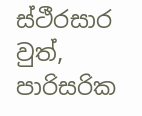ස්ථීරසාර වුත්, පාරිසරික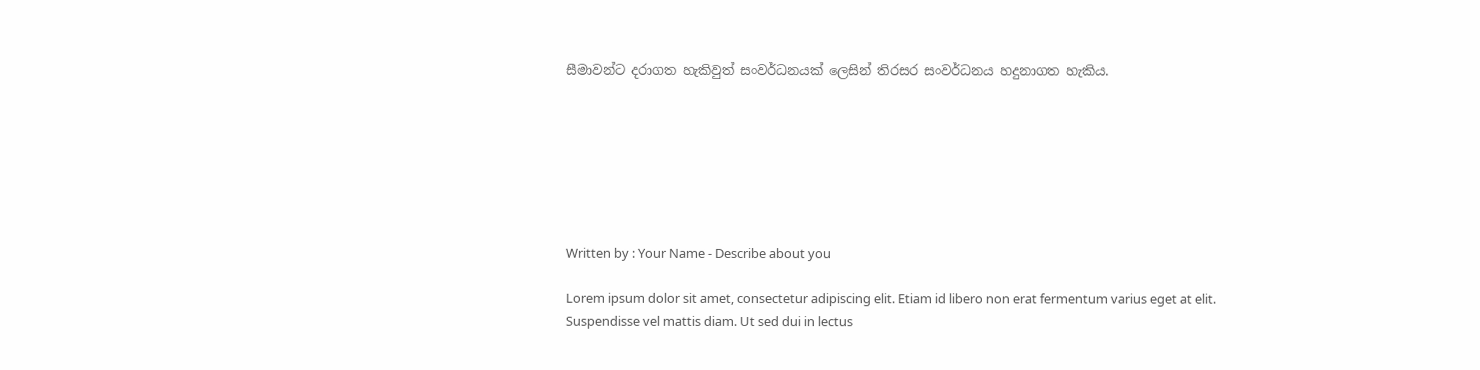සීමාවන්ට දරාගත හැකිවුත් සංවර්ධනයක් ලෙසින් තිරසර සංවර්ධනය හදුනාගත හැකිය.







Written by : Your Name - Describe about you

Lorem ipsum dolor sit amet, consectetur adipiscing elit. Etiam id libero non erat fermentum varius eget at elit. Suspendisse vel mattis diam. Ut sed dui in lectus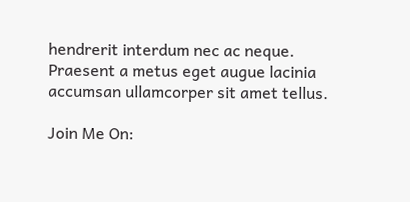hendrerit interdum nec ac neque. Praesent a metus eget augue lacinia accumsan ullamcorper sit amet tellus.

Join Me On: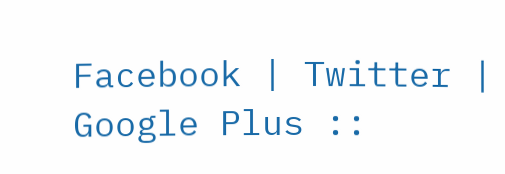Facebook | Twitter | Google Plus ::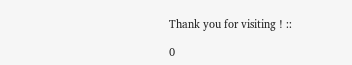Thank you for visiting ! ::

0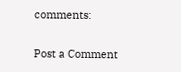comments:

Post a Comment